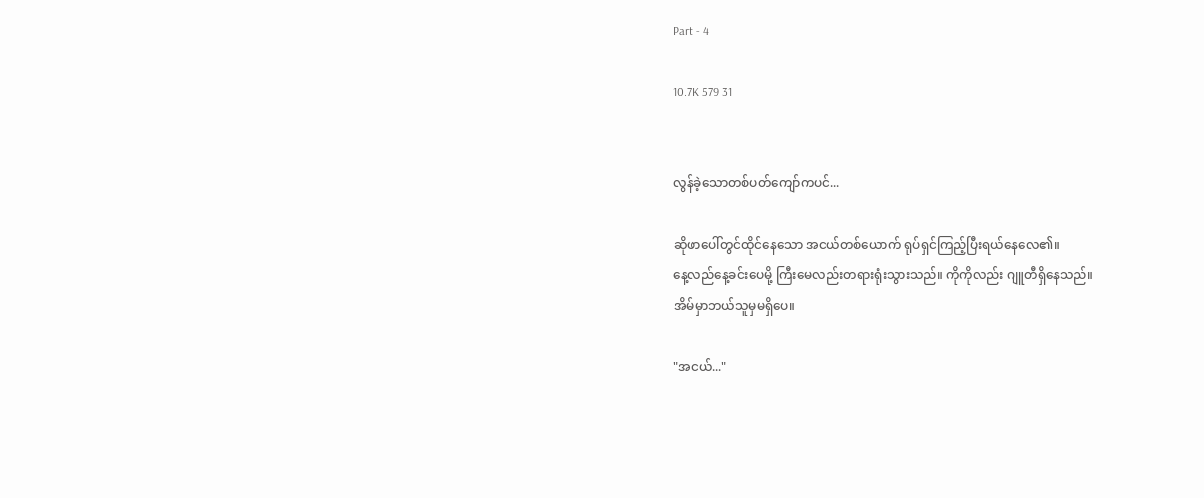Part - 4

10.7K 579 31


လွန်ခဲ့သောတစ်ပတ်ကျော်ကပင်...

ဆိုဖာပေါ်တွင်ထိုင်နေသော အငယ်တစ်ယောက် ရုပ်ရှင်ကြည့်ပြီးရယ်နေလေ၏။
နေ့လည်နေ့ခင်းပေမို့ ကြီးမေလည်းတရားရုံးသွားသည်။ ကိုကိုလည်း ဂျူတီရှိနေသည်။
အိမ်မှာဘယ်သူမှမရှိပေ။

"အငယ်..."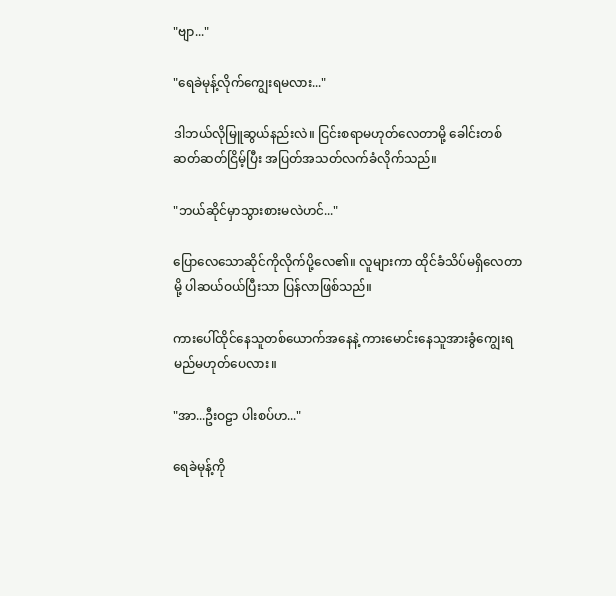"ဗျာ..."

"ရေခဲမုန့်လိုက်ကျွေးရမလား..."

ဒါဘယ်လိုမြူဆွယ်နည်းလဲ။ ငြင်းစရာမဟုတ်လေတာမို့ ခေါင်းတစ်ဆတ်ဆတ်ငြိမ့်ပြီး အပြတ်အသတ်လက်ခံလိုက်သည်။

"ဘယ်ဆိုင်မှာသွားစားမလဲဟင်..."

ပြောလေသောဆိုင်ကိုလိုက်ပို့လေ၏။ လူများကာ ထိုင်ခံသိပ်မရှိလေတာမို့ ပါဆယ်ဝယ်ပြီးသာ ပြန်လာဖြစ်သည်။

ကားပေါ်ထိုင်နေသူတစ်ယောက်အနေနဲ့ ကားမောင်းနေသူအားခွံကျွေးရမည်မဟုတ်ပေလား။

"အာ...ဦးဝဠာ ပါးစပ်ဟ..."

ရေခဲမုန့်ကို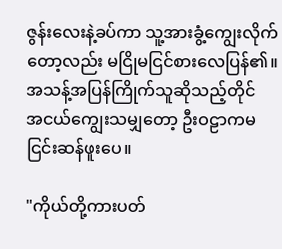ဇွန်းလေးနဲ့ခပ်ကာ သူ့အားခွံ့ကျွေးလိုက်တော့လည်း မငြိုမငြင်စားလေပြန်၏။ အသန့်အပြန်ကြိုက်သူဆိုသည့်တိုင်
အငယ်ကျွေးသမျှတော့ ဦးဝဠာကမငြင်းဆန်ဖူးပေ။

"ကိုယ်တို့ကားပတ်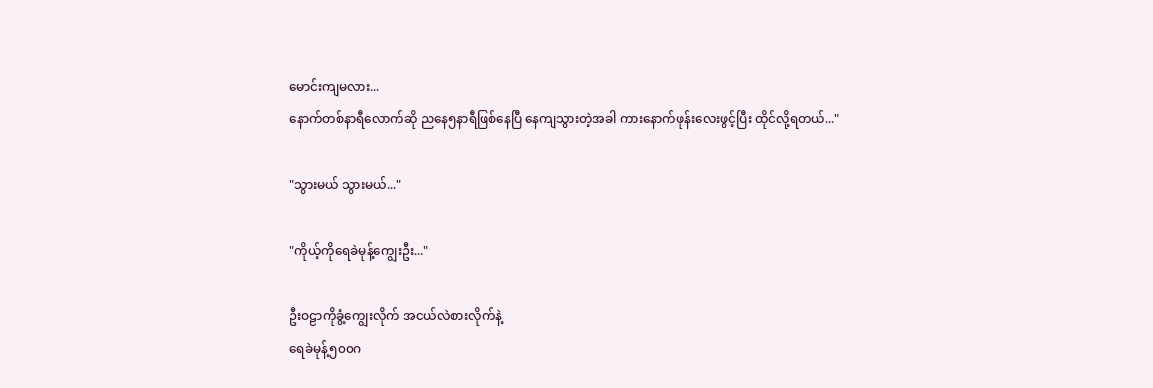မောင်းကျမလား...
နောက်တစ်နာရီလောက်ဆို ညနေ၅နာရီဖြစ်နေပြီ နေကျသွားတဲ့အခါ ကားနောက်ဖုန်းလေးဖွင့်ပြီး ထိုင်လို့ရတယ်..."

"သွားမယ် သွားမယ်..."

"ကိုယ့်ကိုရေခဲမုန့်ကျွေးဦး..."

ဦးဝဠာကိုခွံ့ကျွေးလိုက် အငယ်လဲစားလိုက်နဲ့
ရေခဲမုန့်၅၀၀ဂ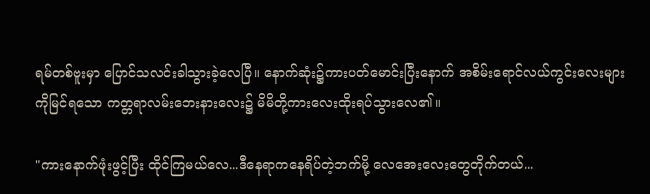ရမ်တစ်ဗူးမှာ ပြောင်သလင်းခါသွားခဲ့လေပြီ။ နောက်ဆုံး၌ကားပတ်မောင်းပြီးနောက် အစိမ်းရောင်လယ်ကွင်းလေးများကိုမြင်ရသော ကတ္တရာလမ်းဘေးနားလေး၌ မိမိတို့ကားလေးထိုးရပ်သွားလေ၏။

"ကားနောက်ဖုံးဖွင့်ပြီး ထိုင်ကြမယ်လေ...ဒီနေရာကနေရိပ်တဲ့ဘက်မို့ လေအေးလေးတွေတိုက်တယ်...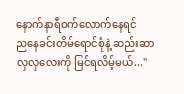နောက်နာရီဝက်လောက်နေရင်
ညနေခင်းတိမ်ရောင်စုံနဲ့ ဆည်းဆာလှလှလေးကို မြင်ရလိမ့်မယ်..."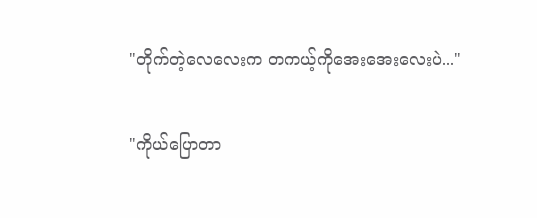"တိုက်တဲ့လေလေးက တကယ့်ကိုအေးအေးလေးပဲ..."

"ကိုယ်ပြောတာ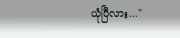ယုံပြီလား..."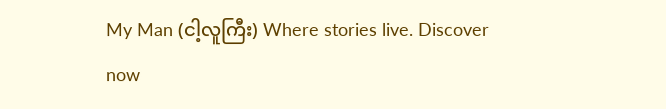My Man (ငါ့လူကြီး) Where stories live. Discover now